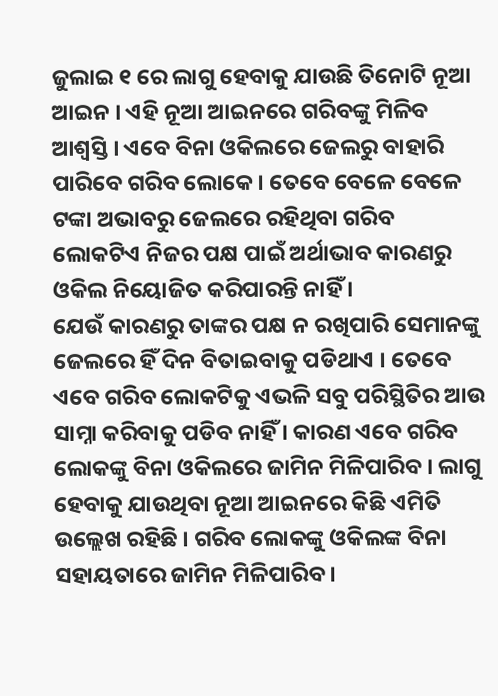ଜୁଲାଇ ୧ ରେ ଲାଗୁ ହେବାକୁ ଯାଉଛି ତିନୋଟି ନୂଆ ଆଇନ । ଏହି ନୂଆ ଆଇନରେ ଗରିବଙ୍କୁ ମିଳିବ ଆଶ୍ବସ୍ତି । ଏବେ ବିନା ଓକିଲରେ ଜେଲରୁ ବାହାରି ପାରିବେ ଗରିବ ଲୋକେ । ତେବେ ବେଳେ ବେଳେ ଟଙ୍କା ଅଭାବରୁ ଜେଲରେ ରହିଥିବା ଗରିବ ଲୋକଟିଏ ନିଜର ପକ୍ଷ ପାଇଁ ଅର୍ଥାଭାବ କାରଣରୁ ଓକିଲ ନିୟୋଜିତ କରିପାରନ୍ତି ନାହିଁ ।
ଯେଉଁ କାରଣରୁ ତାଙ୍କର ପକ୍ଷ ନ ରଖିପାରି ସେମାନଙ୍କୁ ଜେଲରେ ହିଁ ଦିନ ବିତାଇବାକୁ ପଡିଥାଏ । ତେବେ ଏବେ ଗରିବ ଲୋକଟିକୁ ଏଭଳି ସବୁ ପରିସ୍ଥିତିର ଆଉ ସାମ୍ନା କରିବାକୁ ପଡିବ ନାହିଁ । କାରଣ ଏବେ ଗରିବ ଲୋକଙ୍କୁ ବିନା ଓକିଲରେ ଜାମିନ ମିଳିପାରିବ । ଲାଗୁ ହେବାକୁ ଯାଉଥିବା ନୂଆ ଆଇନରେ କିଛି ଏମିତି ଉଲ୍ଲେଖ ରହିଛି । ଗରିବ ଲୋକଙ୍କୁ ଓକିଲଙ୍କ ବିନା ସହାୟତାରେ ଜାମିନ ମିଳିପାରିବ।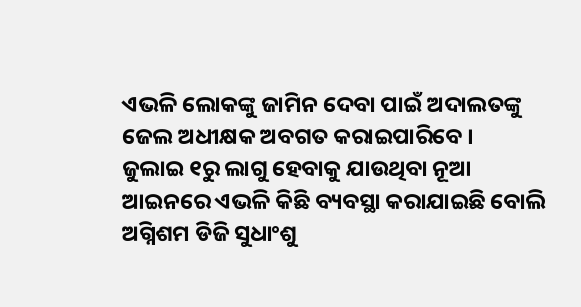ଏଭଳି ଲୋକଙ୍କୁ ଜାମିନ ଦେବା ପାଇଁ ଅଦାଲତଙ୍କୁ ଜେଲ ଅଧୀକ୍ଷକ ଅବଗତ କରାଇପାରିବେ ।
ଜୁଲାଇ ୧ରୁ ଲାଗୁ ହେବାକୁ ଯାଉଥିବା ନୂଆ ଆଇନରେ ଏଭଳି କିଛି ବ୍ୟବସ୍ଥା କରାଯାଇଛି ବୋଲି ଅଗ୍ନିଶମ ଡିଜି ସୁଧାଂଶୁ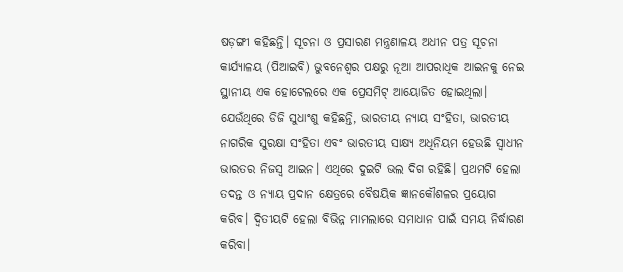ଷଡ଼ଙ୍ଗୀ କହିଛନ୍ତି। ସୂଚନା ଓ ପ୍ରସାରଣ ମନ୍ତ୍ରଣାଳୟ ଅଧୀନ ପତ୍ର ସୂଚନା କାର୍ଯ୍ୟାଳୟ (ପିଆଇବି) ଭୁବନେଶ୍ୱର ପକ୍ଷରୁ ନୂଆ ଆପରାଧିକ ଆଇନକୁ ନେଇ ସ୍ଥାନୀୟ ଏକ ହୋଟେଲରେ ଏକ ପ୍ରେସମିଟ୍ ଆୟୋଜିତ ହୋଇଥିଲା। ଯେଉଁଥିରେ ଡିଜି ସୁଧାଂଶୁ କହିଛନ୍ତି, ଭାରତୀୟ ନ୍ୟାୟ ସଂହିତା, ଭାରତୀୟ ନାଗରିକ ସୁରକ୍ଷା ସଂହିତା ଏବଂ ଭାରତୀୟ ସାକ୍ଷ୍ୟ ଅଧିନିୟମ ହେଉଛି ସ୍ବାଧୀନ ଭାରତର ନିଜସ୍ବ ଆଇନ। ଏଥିରେ ଦୁଇଟି ଭଲ ଦିଗ ରହିଛି। ପ୍ରଥମଟି ହେଲା ତଦନ୍ତ ଓ ନ୍ୟାୟ ପ୍ରଦାନ କ୍ଷେତ୍ରରେ ବୈଷୟିକ ଜ୍ଞାନକୌଶଳର ପ୍ରୟୋଗ କରିବ। ଦ୍ୱିତୀୟଟି ହେଲା ବିଭିନ୍ନ ମାମଲାରେ ସମାଧାନ ପାଇଁ ସମୟ ନିର୍ଦ୍ଧାରଣ କରିବା।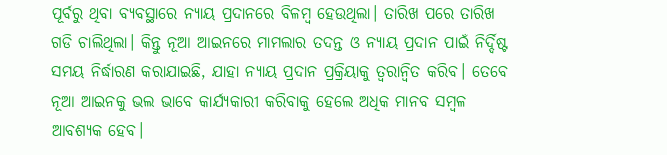ପୂର୍ବରୁ ଥିବା ବ୍ୟବସ୍ଥାରେ ନ୍ୟାୟ ପ୍ରଦାନରେ ବିଳମ୍ବ ହେଉଥିଲା। ତାରିଖ ପରେ ତାରିଖ ଗଡି ଚାଲିଥିଲା। କିନ୍ତୁ ନୂଆ ଆଇନରେ ମାମଲାର ତଦନ୍ତ ଓ ନ୍ୟାୟ ପ୍ରଦାନ ପାଇଁ ନିର୍ଦ୍ଦିଷ୍ଟ ସମୟ ନିର୍ଦ୍ଧାରଣ କରାଯାଇଛି, ଯାହା ନ୍ୟାୟ ପ୍ରଦାନ ପ୍ରକ୍ରିୟାକୁ ତ୍ୱରାନ୍ବିତ କରିବ। ତେବେ ନୂଆ ଆଇନକୁ ଭଲ ଭାବେ କାର୍ଯ୍ୟକାରୀ କରିବାକୁ ହେଲେ ଅଧିକ ମାନବ ସମ୍ବଳ ଆବଶ୍ୟକ ହେବ।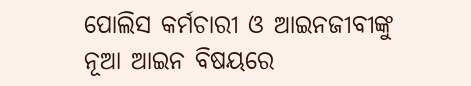ପୋଲିସ କର୍ମଚାରୀ ଓ ଆଇନଜୀବୀଙ୍କୁ ନୂଆ ଆଇନ ବିଷୟରେ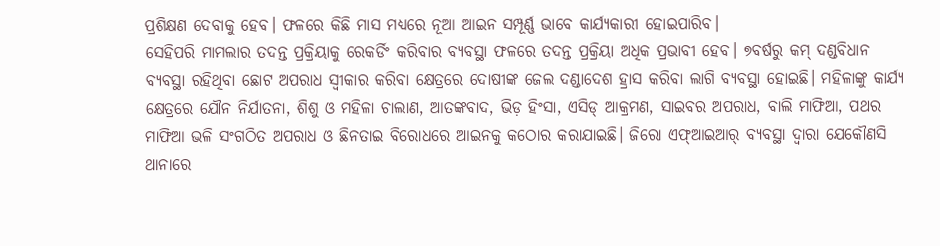ପ୍ରଶିକ୍ଷଣ ଦେବାକୁ ହେବ। ଫଳରେ କିଛି ମାସ ମଧ୍ୟରେ ନୂଆ ଆଇନ ସମ୍ପୂର୍ଣ୍ଣ ଭାବେ କାର୍ଯ୍ୟକାରୀ ହୋଇପାରିବ।
ସେହିପରି ମାମଲାର ତଦନ୍ତ ପ୍ରକ୍ରିୟାକୁ ରେକର୍ଡିଂ କରିବାର ବ୍ୟବସ୍ଥା ଫଳରେ ତଦନ୍ତ ପ୍ରକ୍ରିୟା ଅଧିକ ପ୍ରଭାବୀ ହେବ। ୭ବର୍ଷରୁ କମ୍ ଦଣ୍ଡବିଧାନ ବ୍ୟବସ୍ଥା ରହିଥିବା ଛୋଟ ଅପରାଧ ସ୍ବୀକାର କରିବା କ୍ଷେତ୍ରରେ ଦୋଷୀଙ୍କ ଜେଲ ଦଣ୍ଡାଦେଶ ହ୍ରାସ କରିବା ଲାଗି ବ୍ୟବସ୍ଥା ହୋଇଛି। ମହିଳାଙ୍କୁ କାର୍ଯ୍ୟ କ୍ଷେତ୍ରରେ ଯୌନ ନିର୍ଯାତନା, ଶିଶୁ ଓ ମହିଳା ଚାଲାଣ, ଆତଙ୍କବାଦ, ଭିଡ଼ ହିଂସା, ଏସିଡ୍ ଆକ୍ରମଣ, ସାଇବର ଅପରାଧ, ବାଲି ମାଫିଆ, ପଥର ମାଫିଆ ଭଳି ସଂଗଠିତ ଅପରାଧ ଓ ଛିନତାଇ ବିରୋଧରେ ଆଇନକୁ କଠୋର କରାଯାଇଛି। ଜିରୋ ଏଫ୍ଆଇଆର୍ ବ୍ୟବସ୍ଥା ଦ୍ୱାରା ଯେକୌଣସି ଥାନାରେ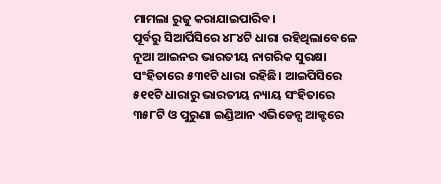ମାମଲା ରୁଜୁ କରାଯାଇପାରିବ।
ପୂର୍ବରୁ ସିଆର୍ପିସିରେ ୪୮୪ଟି ଧାରା ରହିଥିଲାବେଳେ ନୂଆ ଆଇନର ଭାରତୀୟ ନାଗରିକ ସୁରକ୍ଷା ସଂହିତାରେ ୫୩୧ଟି ଧାରା ରହିଛି। ଆଇପିସିରେ ୫୧୧ଟି ଧାରାରୁ ଭାରତୀୟ ନ୍ୟାୟ ସଂହିତାରେ ୩୫୮ଟି ଓ ପୁରୁଣା ଇଣ୍ଡିଆନ ଏଭିଡେନ୍ସ ଆକ୍ଟରେ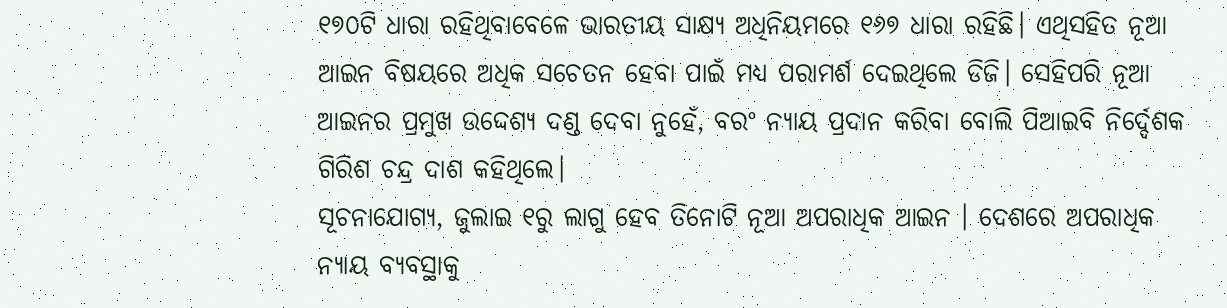୧୭୦ଟି ଧାରା ରହିଥିବାବେଳେ ଭାରତୀୟ ସାକ୍ଷ୍ୟ ଅଧିନିୟମରେ ୧୬୭ ଧାରା ରହିଛି। ଏଥିସହିତ ନୂଆ ଆଇନ ବିଷୟରେ ଅଧିକ ସଚେତନ ହେବା ପାଇଁ ମଧ୍ୟ ପରାମର୍ଶ ଦେଇଥିଲେ ଡିଜି। ସେହିପରି ନୂଆ ଆଇନର ପ୍ରମୁଖ ଉଦ୍ଦେଶ୍ୟ ଦଣ୍ଡ ଦେବା ନୁହେଁ, ବରଂ ନ୍ୟାୟ ପ୍ରଦାନ କରିବା ବୋଲି ପିଆଇବି ନିର୍ଦ୍ଦେଶକ ଗିରିଶ ଚନ୍ଦ୍ର ଦାଶ କହିଥିଲେ।
ସୂଚନାଯୋଗ୍ୟ, ଜୁଲାଇ ୧ରୁ ଲାଗୁ ହେବ ତିନୋଟି ନୂଆ ଅପରାଧିକ ଆଇନ । ଦେଶରେ ଅପରାଧିକ ନ୍ୟାୟ ବ୍ୟବସ୍ଥାକୁ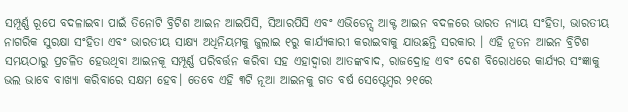ସମ୍ପୂର୍ଣ୍ଣ ରୂପେ ବଦଳାଇବା ପାଇଁ ତିନୋଟି ବ୍ରିଟିଶ ଆଇନ ଆଇପିସି, ସିଆରପିସି ଏବଂ ଏଭିଡେନ୍ସ ଆକ୍ଟ ଆଇନ ବଦଳରେ ଭାରତ ନ୍ୟାୟ ସଂହିତା, ଭାରତୀୟ ନାଗରିକ ସୁରକ୍ଷା ସଂହିତା ଏବଂ ଭାରତୀୟ ସାକ୍ଷ୍ୟ ଅଧିନିୟମକୁ ଜୁଲାଇ ୧ରୁ କାର୍ଯ୍ୟକାରୀ କରାଇବାକୁ ଯାଉଛନ୍ତି ସରକାର । ଏହି ନୂତନ ଆଇନ ବ୍ରିଟିଶ ସମୟଠାରୁ ପ୍ରଚଳିତ ହେଉଥିବା ଆଇନକୂ ସମ୍ପୂର୍ଣ୍ଣ ପରିବର୍ତ୍ତନ କରିବା ସହ ଏହାଦ୍ବାରା ଆତଙ୍କବାଦ, ରାଜଦ୍ରୋହ ଏବଂ ଦେଶ ବିରୋଧରେ କାର୍ଯ୍ୟର ସଂଜ୍ଞାକୁ ଭଲ ଭାବେ ବାଖ୍ୟା କରିବାରେ ସକ୍ଷମ ହେବ। ତେବେ ଏହି ୩ଟି ନୂଆ ଆଇନକୁ ଗତ ବର୍ଷ ସେପ୍ଟେମ୍ବର ୨୧ରେ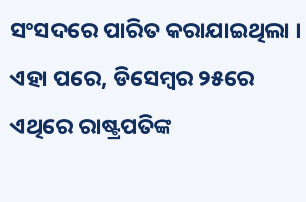ସଂସଦରେ ପାରିତ କରାଯାଇଥିଲା । ଏହା ପରେ, ଡିସେମ୍ବର ୨୫ରେ ଏଥିରେ ରାଷ୍ଟ୍ରପତିଙ୍କ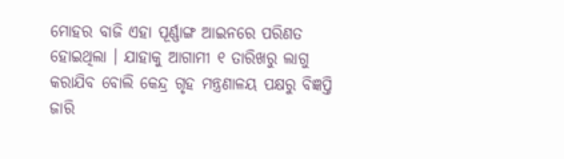ମୋହର ବାଜି ଏହା ପୂର୍ଣ୍ଣାଙ୍ଗ ଆଇନରେ ପରିଣତ ହୋଇଥିଲା । ଯାହାକୁ ଆଗାମୀ ୧ ତାରିଖରୁ ଲାଗୁ କରାଯିବ ବୋଲି କେନ୍ଦ୍ର ଗୃହ ମନ୍ତ୍ରଣାଳୟ ପକ୍ଷରୁ ବିଜ୍ଞପ୍ତି ଜାରି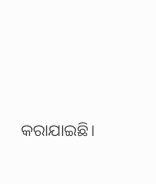କରାଯାଇଛି।